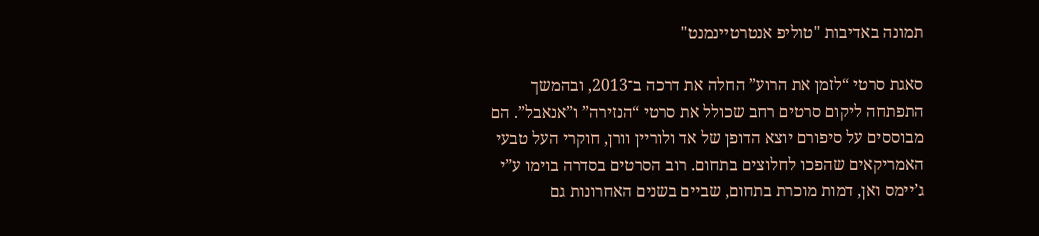תמונה באדיבות "טוליפ אנטרטיינמנט"

סאגת סרטי “לזמן את הרוע” החלה את דרכה ב־2013, ובהמשך התפתחה ליקום סרטים רחב שכולל את סרטי “הנזירה” ו”אנאבל”. הם מבוססים על סיפורם יוצא הדופן של אד ולוריין וורן, חוקרי העל טבעי האמריקאים שהפכו לחלוצים בתחום. רוב הסרטים בסדרה בוימו ע”י ג’יימס ואן, דמות מוכרת בתחום, שביים בשנים האחרונות גם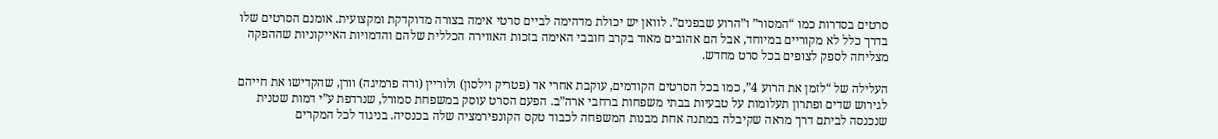סרטים בסדרות כמו “המסור” ו”הרוע שבפנים”. לוואן יש יכולת מדהימה לביים סרטי אימה בצורה מדוקדקת ומקצועית. אומנם הסרטים שלו בדרך כלל לא מקוריים במיוחד, אבל הם אהובים מאוד בקרב חובבי האימה בזכות האווירה הכללית שלהם והדמויות האייקוניות שההפקה מצליחה לספק לצופים בכל סרט מחדש.

העלילה של “לזמן את הרוע 4”, כמו בכל הסרטים הקודמים, עוקבת אחרי אד (פטריק וילסון) ולוריין (ורה פרמיגה) וורן, שהקדישו את חייהם לגירוש שדים ופתרון תעלומות על טבעיות בבתי משפחות ברחבי ארה”ב. הפעם הסרט עוסק במשפחת סמורל, שנרדפת ע”י דמות שטנית שנכנסה לביתם דרך מראה שקיבלה במתנה אחת מבנות המשפחה לכבוד טקס הקונפירמציה שלה בכנסיה. בניגוד לכל המקרים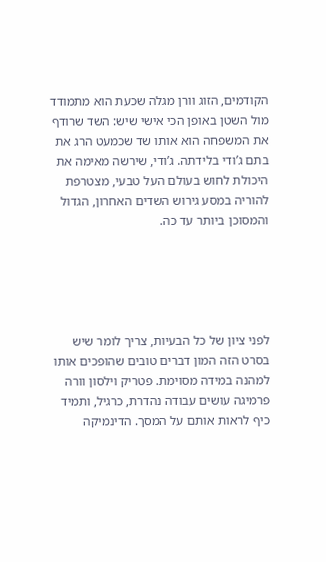הקודמים, הזוג וורן מגלה שכעת הוא מתמודד מול השטן באופן הכי אישי שיש: השד שרודף את המשפחה הוא אותו שד שכמעט הרג את בתם ג’ודי בלידתה. ג’ודי, שירשה מאימה את היכולת לחוש בעולם העל טבעי, מצטרפת להוריה במסע גירוש השדים האחרון, הגדול והמסוכן ביותר עד כה.





לפני ציון של כל הבעיות, צריך לומר שיש בסרט הזה המון דברים טובים שהופכים אותו למהנה במידה מסוימת. פטריק וילסון וורה פרמיגה עושים עבודה נהדרת, כרגיל, ותמיד כיף לראות אותם על המסך. הדינמיקה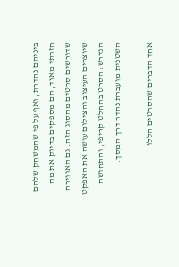ביניהם נהדרת, ואף על פי שהמשחק שלהם חזרתי מאוד, הם מספקים בדיוק את מה שדורשים סרטים מהסוג הזה. גם האווירה שיוצרים העיצוב והצילום עושה את האפקט הנדרש: הסרט בהחלט קריפי, והתחושה השטנית מועברת נהדר דרך המסך.

אחד הדברים שהסרטים הללו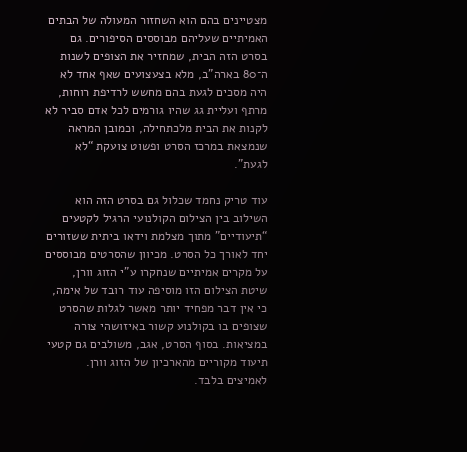מצטיינים בהם הוא השחזור המעולה של הבתים האמיתיים שעליהם מבוססים הסיפורים. גם בסרט הזה הבית, שמחזיר את הצופים לשנות ה־80 בארה”ב, מלא בצעצועים שאף אחד לא היה מסכים לגעת בהם מחשש לרדיפת רוחות, מרתף ועליית גג שהיו גורמים לכל אדם סביר לא לקנות את הבית מלכתחילה, וכמובן המראה שנמצאת במרכז הסרט ופשוט צועקת “לא לגעת”.

עוד טריק נחמד שכלול גם בסרט הזה הוא השילוב בין הצילום הקולנועי הרגיל לקטעים “תיעודיים” מתוך מצלמת וידאו ביתית ששזורים יחד לאורך כל הסרט. מכיוון שהסרטים מבוססים על מקרים אמיתיים שנחקרו ע”י הזוג וורן, שיטת הצילום הזו מוסיפה עוד רובד של אימה, כי אין דבר מפחיד יותר מאשר לגלות שהסרט שצופים בו בקולנוע קשור באיזושהי צורה במציאות. בסוף הסרט, אגב, משולבים גם קטעי תיעוד מקוריים מהארכיון של הזוג וורן. לאמיצים בלבד.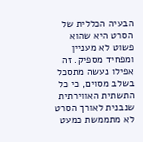הבעיה הכללית של הסרט היא שהוא פשוט לא מעניין ומפחיד מספיק. זה אפילו נעשה מתסכל בשלב מסוים, כי כל התשתית האווירתית שנבנית לאורך הסרט לא מתממשת כמעט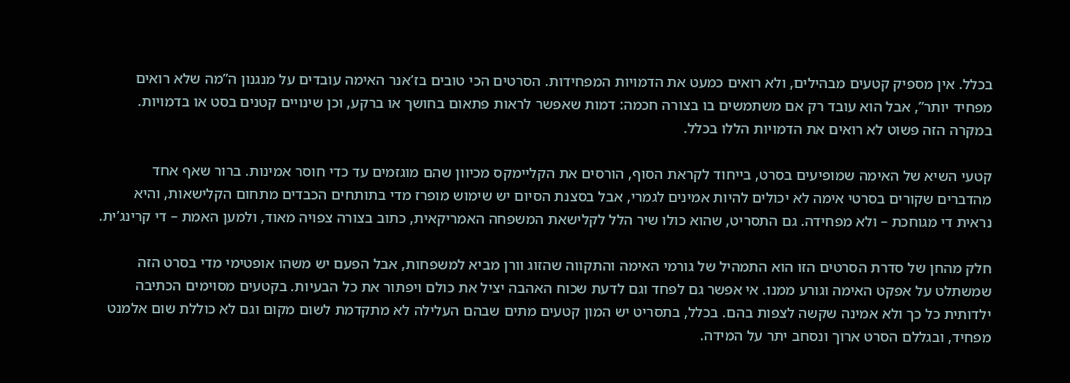בכלל. אין מספיק קטעים מבהילים, ולא רואים כמעט את הדמויות המפחידות. הסרטים הכי טובים בז’אנר האימה עובדים על מנגנון ה”מה שלא רואים מפחיד יותר”, אבל הוא עובד רק אם משתמשים בו בצורה חכמה: דמות שאפשר לראות פתאום בחושך או ברקע, וכן שינויים קטנים בסט או בדמויות. במקרה הזה פשוט לא רואים את הדמויות הללו בכלל.

קטעי השיא של האימה שמופיעים בסרט, בייחוד לקראת הסוף, הורסים את הקליימקס מכיוון שהם מוגזמים עד כדי חוסר אמינות. ברור שאף אחד מהדברים שקורים בסרטי אימה לא יכולים להיות אמינים לגמרי, אבל בסצנת הסיום יש שימוש מופרז מדי בתותחים הכבדים מתחום הקלישאות, והיא נראית די מגוחכת – ולא מפחידה. גם התסריט, שהוא כולו שיר הלל לקלישאת המשפחה האמריקאית, כתוב בצורה צפויה מאוד, ולמען האמת – די קרינג’ית.

חלק מהחן של סדרת הסרטים הזו הוא התמהיל של גורמי האימה והתקווה שהזוג וורן מביא למשפחות, אבל הפעם יש משהו אופטימי מדי בסרט הזה שמשתלט על אפקט האימה וגורע ממנו. אי אפשר גם לפחד וגם לדעת שכוח האהבה יציל את כולם ויפתור את כל הבעיות. בקטעים מסוימים הכתיבה ילדותית כל כך ולא אמינה שקשה לצפות בהם. בכלל, בתסריט יש המון קטעים מתים שבהם העלילה לא מתקדמת לשום מקום וגם לא כוללת שום אלמנט מפחיד, ובגללם הסרט ארוך ונסחב יתר על המידה.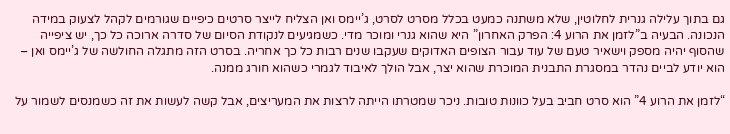גם בתוך עלילה גנרית לחלוטין, שלא משתנה כמעט בכלל מסרט לסרט, ג’יימס ואן הצליח לייצר סרטים כיפיים שגורמים לקהל לצעוק במידה הנכונה. הבעיה ב”לזמן את הרוע 4: הפרק האחרון” היא שהוא גנרי ומוכר מדי. כשמגיעים לנקודת הסיום של סדרה ארוכה כל כך, יש ציפייה שהסוף יהיה מספק וישאיר טעם של עוד עבור הצופים האדוקים שעקבו שנים רבות כל כך אחריה. בסרט הזה מתגלה החולשה של ג’יימס ואן – הוא יודע לביים נהדר במסגרת התבנית המוכרת שהוא יצר, אבל הולך לאיבוד לגמרי כשהוא חורג ממנה.

“לזמן את הרוע 4” הוא סרט חביב בעל כוונות טובות. ניכר שמטרתו הייתה לרצות את המעריצים, אבל קשה לעשות את זה כשמנסים לשמור על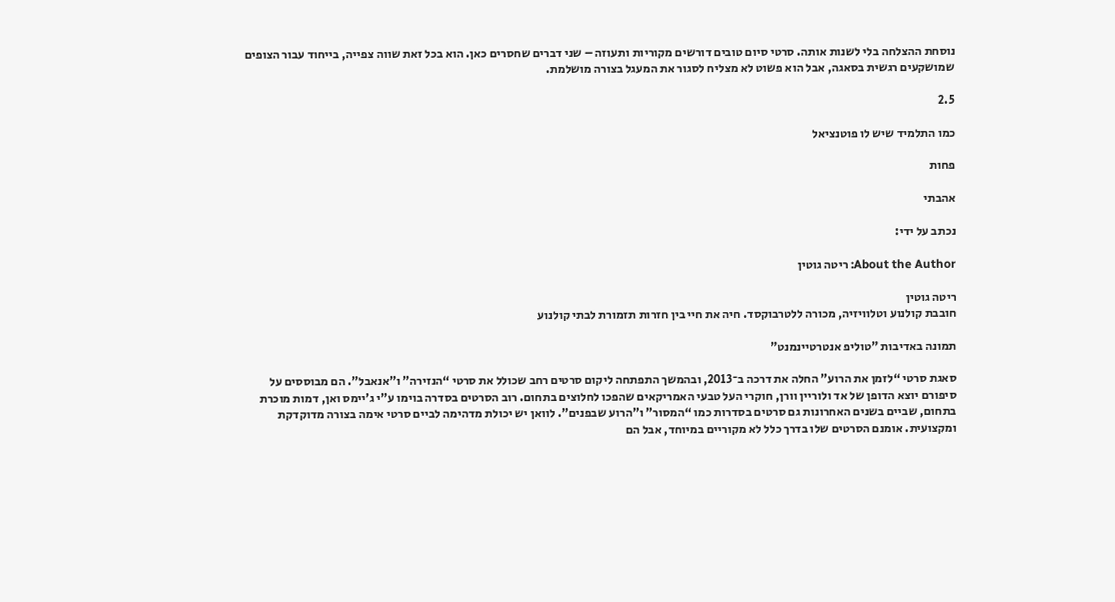נוסחת ההצלחה בלי לשנות אותה. סרטי סיום טובים דורשים מקוריות ותעוזה – שני דברים שחסרים כאן. הוא בכל זאת שווה צפייה, בייחוד עבור הצופים שמושקעים רגשית בסאגה, אבל הוא פשוט לא מצליח לסגור את המעגל בצורה מושלמת.

2.5

כמו התלמיד שיש לו פוטנציאל

פחות

אהבתי

נכתב על ידי:

About the Author: ריטה גוטין

ריטה גוטין
חובבת קולנוע וטלוויזיה, מכורה ללטרבוקסד. חיה את חיי בין חזרות תזמורת לבתי קולנוע

תמונה באדיבות "טוליפ אנטרטיינמנט"

סאגת סרטי “לזמן את הרוע” החלה את דרכה ב־2013, ובהמשך התפתחה ליקום סרטים רחב שכולל את סרטי “הנזירה” ו”אנאבל”. הם מבוססים על סיפורם יוצא הדופן של אד ולוריין וורן, חוקרי העל טבעי האמריקאים שהפכו לחלוצים בתחום. רוב הסרטים בסדרה בוימו ע”י ג’יימס ואן, דמות מוכרת בתחום, שביים בשנים האחרונות גם סרטים בסדרות כמו “המסור” ו”הרוע שבפנים”. לוואן יש יכולת מדהימה לביים סרטי אימה בצורה מדוקדקת ומקצועית. אומנם הסרטים שלו בדרך כלל לא מקוריים במיוחד, אבל הם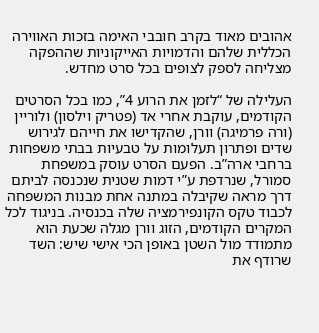אהובים מאוד בקרב חובבי האימה בזכות האווירה הכללית שלהם והדמויות האייקוניות שההפקה מצליחה לספק לצופים בכל סרט מחדש.

העלילה של “לזמן את הרוע 4”, כמו בכל הסרטים הקודמים, עוקבת אחרי אד (פטריק וילסון) ולוריין (ורה פרמיגה) וורן, שהקדישו את חייהם לגירוש שדים ופתרון תעלומות על טבעיות בבתי משפחות ברחבי ארה”ב. הפעם הסרט עוסק במשפחת סמורל, שנרדפת ע”י דמות שטנית שנכנסה לביתם דרך מראה שקיבלה במתנה אחת מבנות המשפחה לכבוד טקס הקונפירמציה שלה בכנסיה. בניגוד לכל המקרים הקודמים, הזוג וורן מגלה שכעת הוא מתמודד מול השטן באופן הכי אישי שיש: השד שרודף את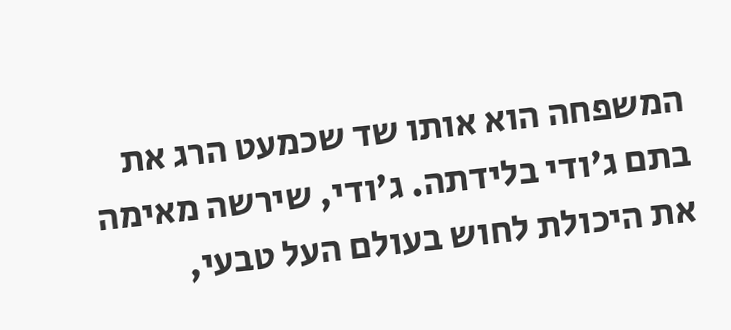המשפחה הוא אותו שד שכמעט הרג את בתם ג’ודי בלידתה. ג’ודי, שירשה מאימה את היכולת לחוש בעולם העל טבעי,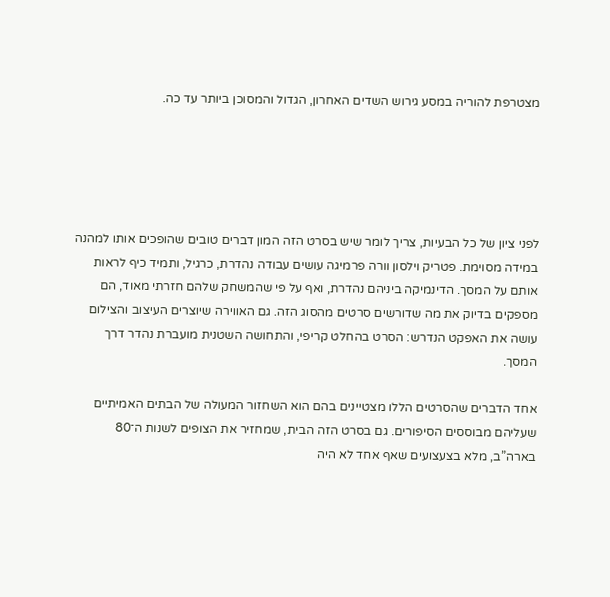מצטרפת להוריה במסע גירוש השדים האחרון, הגדול והמסוכן ביותר עד כה.





לפני ציון של כל הבעיות, צריך לומר שיש בסרט הזה המון דברים טובים שהופכים אותו למהנה במידה מסוימת. פטריק וילסון וורה פרמיגה עושים עבודה נהדרת, כרגיל, ותמיד כיף לראות אותם על המסך. הדינמיקה ביניהם נהדרת, ואף על פי שהמשחק שלהם חזרתי מאוד, הם מספקים בדיוק את מה שדורשים סרטים מהסוג הזה. גם האווירה שיוצרים העיצוב והצילום עושה את האפקט הנדרש: הסרט בהחלט קריפי, והתחושה השטנית מועברת נהדר דרך המסך.

אחד הדברים שהסרטים הללו מצטיינים בהם הוא השחזור המעולה של הבתים האמיתיים שעליהם מבוססים הסיפורים. גם בסרט הזה הבית, שמחזיר את הצופים לשנות ה־80 בארה”ב, מלא בצעצועים שאף אחד לא היה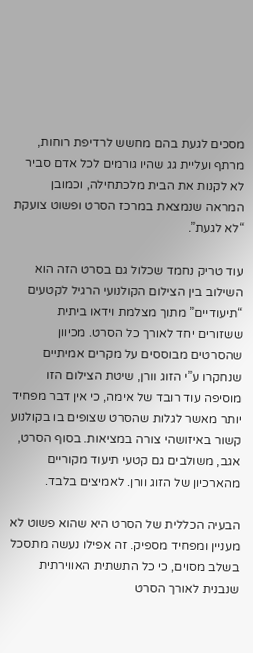מסכים לגעת בהם מחשש לרדיפת רוחות, מרתף ועליית גג שהיו גורמים לכל אדם סביר לא לקנות את הבית מלכתחילה, וכמובן המראה שנמצאת במרכז הסרט ופשוט צועקת “לא לגעת”.

עוד טריק נחמד שכלול גם בסרט הזה הוא השילוב בין הצילום הקולנועי הרגיל לקטעים “תיעודיים” מתוך מצלמת וידאו ביתית ששזורים יחד לאורך כל הסרט. מכיוון שהסרטים מבוססים על מקרים אמיתיים שנחקרו ע”י הזוג וורן, שיטת הצילום הזו מוסיפה עוד רובד של אימה, כי אין דבר מפחיד יותר מאשר לגלות שהסרט שצופים בו בקולנוע קשור באיזושהי צורה במציאות. בסוף הסרט, אגב, משולבים גם קטעי תיעוד מקוריים מהארכיון של הזוג וורן. לאמיצים בלבד.

הבעיה הכללית של הסרט היא שהוא פשוט לא מעניין ומפחיד מספיק. זה אפילו נעשה מתסכל בשלב מסוים, כי כל התשתית האווירתית שנבנית לאורך הסרט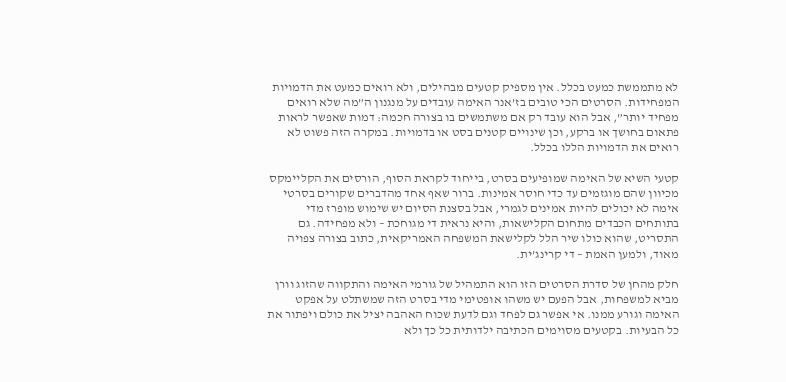לא מתממשת כמעט בכלל. אין מספיק קטעים מבהילים, ולא רואים כמעט את הדמויות המפחידות. הסרטים הכי טובים בז’אנר האימה עובדים על מנגנון ה”מה שלא רואים מפחיד יותר”, אבל הוא עובד רק אם משתמשים בו בצורה חכמה: דמות שאפשר לראות פתאום בחושך או ברקע, וכן שינויים קטנים בסט או בדמויות. במקרה הזה פשוט לא רואים את הדמויות הללו בכלל.

קטעי השיא של האימה שמופיעים בסרט, בייחוד לקראת הסוף, הורסים את הקליימקס מכיוון שהם מוגזמים עד כדי חוסר אמינות. ברור שאף אחד מהדברים שקורים בסרטי אימה לא יכולים להיות אמינים לגמרי, אבל בסצנת הסיום יש שימוש מופרז מדי בתותחים הכבדים מתחום הקלישאות, והיא נראית די מגוחכת – ולא מפחידה. גם התסריט, שהוא כולו שיר הלל לקלישאת המשפחה האמריקאית, כתוב בצורה צפויה מאוד, ולמען האמת – די קרינג’ית.

חלק מהחן של סדרת הסרטים הזו הוא התמהיל של גורמי האימה והתקווה שהזוג וורן מביא למשפחות, אבל הפעם יש משהו אופטימי מדי בסרט הזה שמשתלט על אפקט האימה וגורע ממנו. אי אפשר גם לפחד וגם לדעת שכוח האהבה יציל את כולם ויפתור את כל הבעיות. בקטעים מסוימים הכתיבה ילדותית כל כך ולא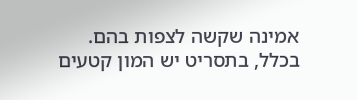אמינה שקשה לצפות בהם. בכלל, בתסריט יש המון קטעים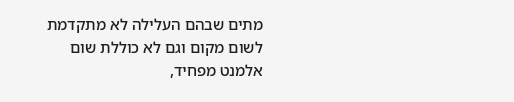מתים שבהם העלילה לא מתקדמת לשום מקום וגם לא כוללת שום אלמנט מפחיד,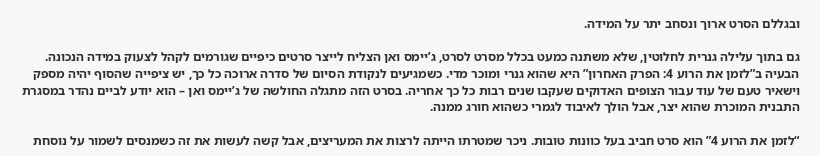ובגללם הסרט ארוך ונסחב יתר על המידה.

גם בתוך עלילה גנרית לחלוטין, שלא משתנה כמעט בכלל מסרט לסרט, ג’יימס ואן הצליח לייצר סרטים כיפיים שגורמים לקהל לצעוק במידה הנכונה. הבעיה ב”לזמן את הרוע 4: הפרק האחרון” היא שהוא גנרי ומוכר מדי. כשמגיעים לנקודת הסיום של סדרה ארוכה כל כך, יש ציפייה שהסוף יהיה מספק וישאיר טעם של עוד עבור הצופים האדוקים שעקבו שנים רבות כל כך אחריה. בסרט הזה מתגלה החולשה של ג’יימס ואן – הוא יודע לביים נהדר במסגרת התבנית המוכרת שהוא יצר, אבל הולך לאיבוד לגמרי כשהוא חורג ממנה.

“לזמן את הרוע 4” הוא סרט חביב בעל כוונות טובות. ניכר שמטרתו הייתה לרצות את המעריצים, אבל קשה לעשות את זה כשמנסים לשמור על נוסחת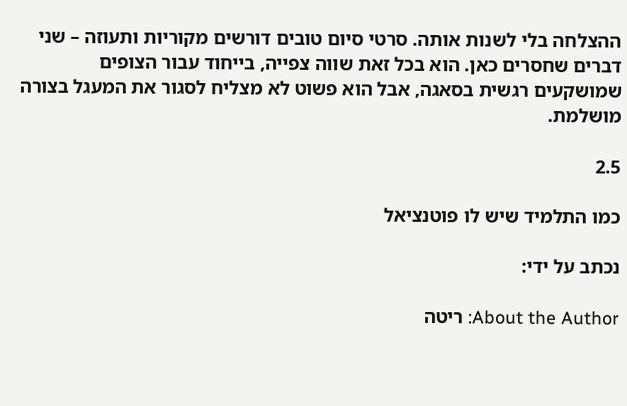ההצלחה בלי לשנות אותה. סרטי סיום טובים דורשים מקוריות ותעוזה – שני דברים שחסרים כאן. הוא בכל זאת שווה צפייה, בייחוד עבור הצופים שמושקעים רגשית בסאגה, אבל הוא פשוט לא מצליח לסגור את המעגל בצורה מושלמת.

2.5

כמו התלמיד שיש לו פוטנציאל

נכתב על ידי:

About the Author: ריטה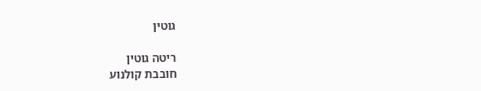גוטין

ריטה גוטין
חובבת קולנוע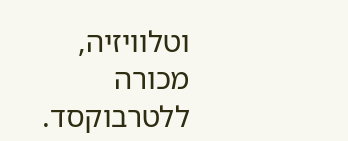וטלוויזיה, מכורה ללטרבוקסד.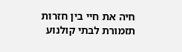חיה את חיי בין חזרות תזמורת לבתי קולנוע